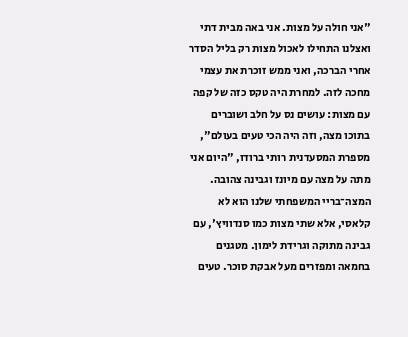"אני חולה על מצות. אני באה מבית דתי ואצלנו התחילו לאכול מצות רק בליל הסדר אחרי הברכה, ואני ממש זוכרת את עצמי מחכה לזה. למחרת היה טקס כזה של קפה עם מצות: עושים נס על חלב ושוברים בתוכו מצה, וזה היה הכי טעים בעולם", מספרת המסעדנית רותי ברודו, "היום אני מתה על מצה עם מיונז וגבינה צהובה. המצה־בריי המשפחתי שלנו הוא לא קלאסי, אלא שתי מצות כמו סנדוויץ', עם גבינה מתוקה וגרידת לימון. מטגנים בחמאה ומפזרים מעל אבקת סוכר. טעים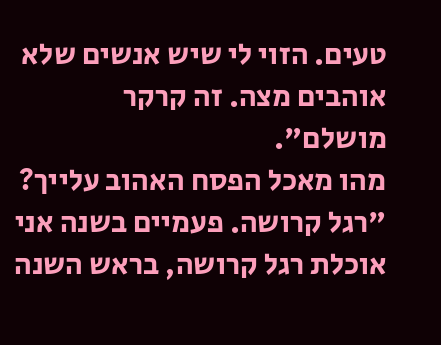טעים. הזוי לי שיש אנשים שלא אוהבים מצה. זה קרקר מושלם".
מהו מאכל הפסח האהוב עלייך?
"רגל קרושה. פעמיים בשנה אני אוכלת רגל קרושה, בראש השנה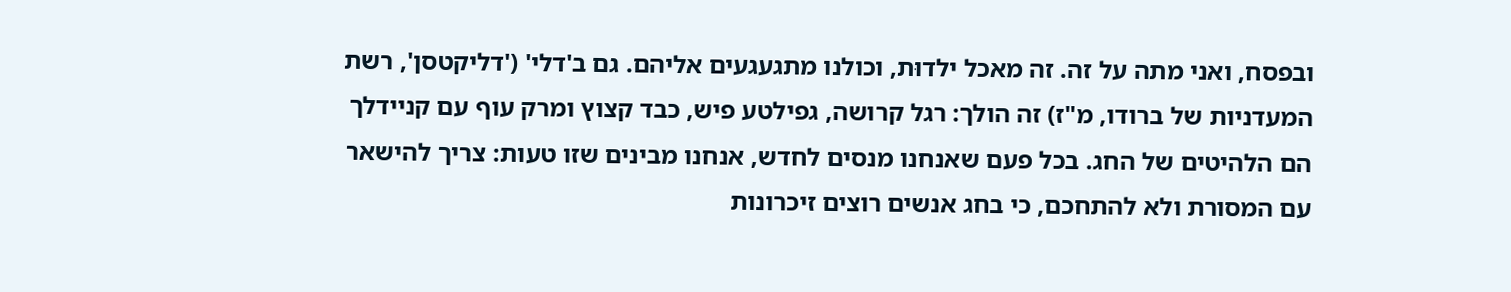ובפסח, ואני מתה על זה. זה מאכל ילדוּת, וכולנו מתגעגעים אליהם. גם ב'דלי' ('דליקטסן', רשת המעדניות של ברודו, מ"ז) זה הולך: רגל קרושה, גפילטע פיש, כבד קצוץ ומרק עוף עם קניידלך הם הלהיטים של החג. בכל פעם שאנחנו מנסים לחדש, אנחנו מבינים שזו טעות: צריך להישאר עם המסורת ולא להתחכם, כי בחג אנשים רוצים זיכרונות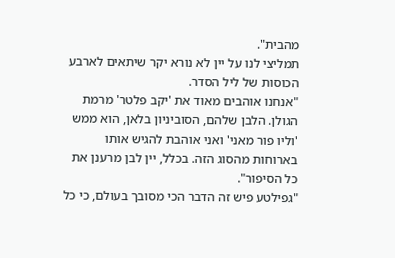מהבית".
תמליצי לנו על יין לא נורא יקר שיתאים לארבע הכוסות של ליל הסדר.
"אנחנו אוהבים מאוד את 'יקב פלטר' מרמת הגולן. הלבן שלהם, הסוביניון בלאן, הוא ממש 'וליו פור מאני' ואני אוהבת להגיש אותו בארוחות מהסוג הזה. בכלל, יין לבן מרענן את כל הסיפור".
"גפילטע פיש זה הדבר הכי מסובך בעולם, כי כל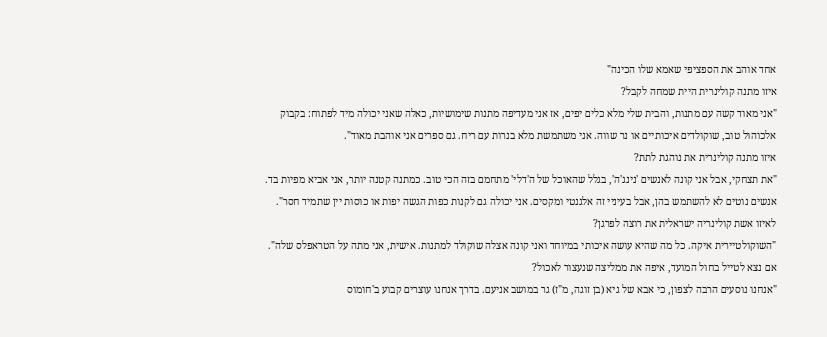אחד אוהב את הספציפי שאמא שלו הכינה"
איזו מתנה קולינרית היית שמחה לקבל?
"אני מאוד קשה עם מתנות, והבית שלי מלא כלים יפים, אז אני מעדיפה מתנות שימושיות, כאלה שאני יכולה מיד לפתוח: בקבוק אלכוהול טוב, שוקולדים איכותיים או נר שווה. אני משתמשת מלא בנרות עם ריח. גם ספרים אני אוהבת מאוד".
איזו מתנה קולינרית את נוהגת לתת?
"את תצחקי, אבל אני קונה לאנשים 'נינג'ה', בגלל שהאוכל של ה'דלי' מתחמם בזה הכי טוב. כמתנה קטנה יותר, אני אביא מפיות בד. אנשים נוטים לא להשתמש בהן, אבל בעיניי זה אלגנטי ומקסים. אני יכולה גם לקנות כפות הגשה יפות או כוסות יין שתמיד חסר".
לאיזו אשת קולינריה ישראלית את רוצה לפרגן?
"השוקולטיירית איקה. כל מה שהיא עושה איכותי במיוחד ואני קונה אצלה שוקולד למתנות. אישית, אני מתה על הטראפלס שלה".
אם נצא לטייל בחול המועד, איפה את ממליצה שנעצור לאכול?
"אנחנו נוסעים הרבה לצפון, כי אבא של גיא (בן זוגה, מ"ז) גר במושב אניעם. בדרך אנחנו עוצרים קבוע ב'חומוס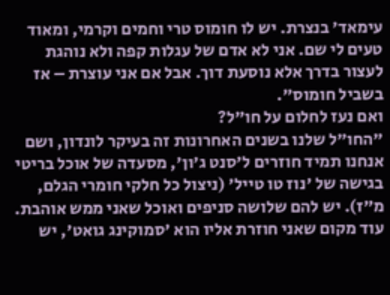עימאד' בנצרת. יש לו חומוס טרי וחמים וקרמי, ומאוד טעים לי שם. אני לא אדם של עגלות קפה ולא נוהגת לעצור בדרך אלא נוסעת דוך. אבל אם אני עוצרת – אז בשביל חומוס".
ואם נעז לחלום על חו"ל?
"החו"ל שלנו בשנים האחרונות זה בעיקר לונדון, ושם אנחנו תמיד חוזרים ל'סנט ג'ון', מסעדה של אוכל בריטי בגישה של 'נוז טו טייל' (ניצול כל חלקי חומרי הגלם, מ"ז). יש להם שלושה סניפים ואוכל שאני ממש אוהבת. עוד מקום שאני חוזרת אליו הוא 'סמוקינג גואט', יש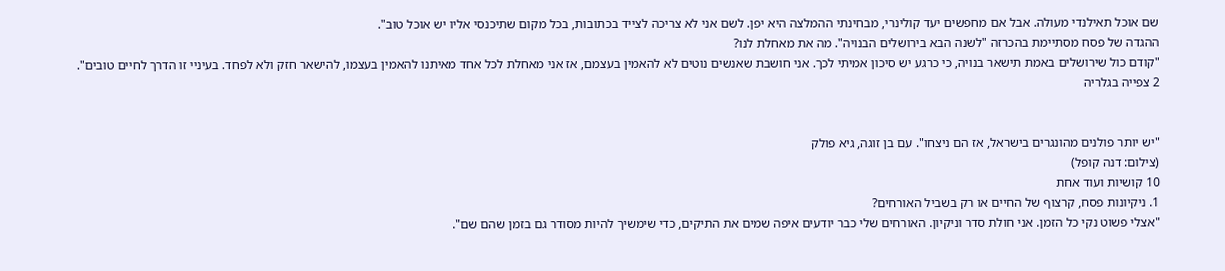שם אוכל תאילנדי מעולה. אבל אם מחפשים יעד קולינרי, מבחינתי ההמלצה היא יפן. לשם אני לא צריכה לצייד בכתובות, בכל מקום שתיכנסי אליו יש אוכל טוב".
ההגדה של פסח מסתיימת בהכרזה "לשנה הבא בירושלים הבנויה". מה את מאחלת לנו?
"קודם כול שירושלים באמת תישאר בנויה, כי כרגע יש סיכון אמיתי לכך. אני חושבת שאנשים נוטים לא להאמין בעצמם, אז אני מאחלת לכל אחד מאיתנו להאמין בעצמו, להישאר חזק ולא לפחד. בעיניי זו הדרך לחיים טובים".
2 צפייה בגלריה


"יש יותר פולנים מהונגרים בישראל, אז הם ניצחו". עם בן זוגה, גיא פולק
(צילום: דנה קופל)
10 קושיות ועוד אחת
1. ניקיונות פסח, קרצוף של החיים או רק בשביל האורחים?
"אצלי פשוט נקי כל הזמן. אני חולת סדר וניקיון. האורחים שלי כבר יודעים איפה שמים את התיקים, כדי שימשיך להיות מסודר גם בזמן שהם שם".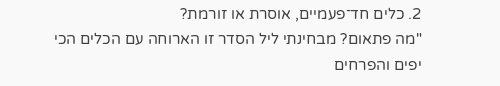2. כלים חד־פעמיים, אוסרת או זורמת?
"מה פתאום? מבחינתי ליל הסדר זו הארוחה עם הכלים הכי יפים והפרחים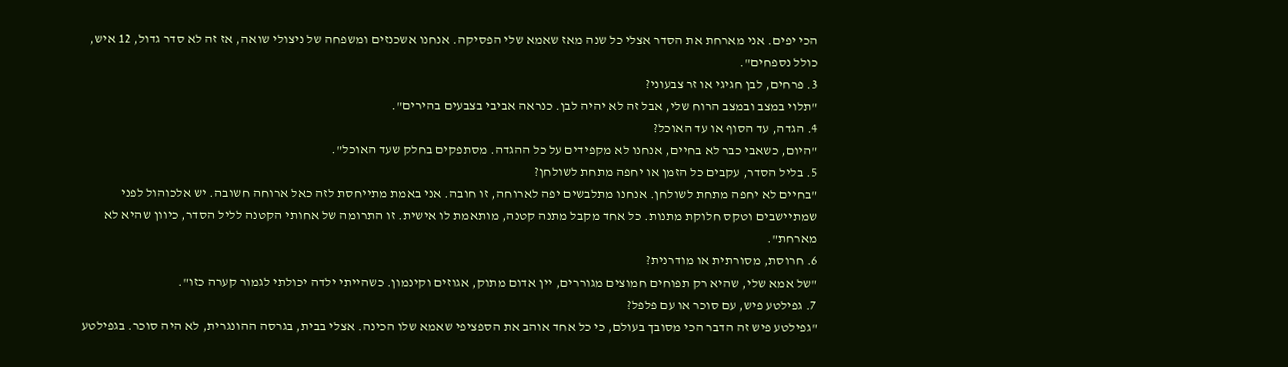הכי יפים. אני מארחת את הסדר אצלי כל שנה מאז שאמא שלי הפסיקה. אנחנו אשכנזים ומשפחה של ניצולי שואה, אז זה לא סדר גדול, 12 איש, כולל נספחים".
3. פרחים, לבן חגיגי או זר צבעוני?
"תלוי במצב ובמצב הרוח שלי, אבל זה לא יהיה לבן. כנראה אביבי בצבעים בהירים".
4. הגדה, עד הסוף או עד האוכל?
"היום, כשאבי כבר לא בחיים, אנחנו לא מקפידים על כל ההגדה. מסתפקים בחלק שעד האוכל".
5. בליל הסדר, עקבים כל הזמן או יחפה מתחת לשולחן?
"בחיים לא יחפה מתחת לשולחן. אנחנו מתלבשים יפה לארוחה, זו חובה. אני באמת מתייחסת לזה כאל ארוחה חשובה. יש אלכוהול לפני שמתיישבים וטקס חלוקת מתנות. כל אחד מקבל מתנה קטנה, מותאמת לו אישית. זו התרומה של אחותי הקטנה לליל הסדר, כיוון שהיא לא מארחת".
6. חרוסת, מסורתית או מודרנית?
"של אמא שלי, שהיא רק תפוחים חמוצים מגוררים, יין אדום מתוק, אגוזים וקינמון. כשהייתי ילדה יכולתי לגמור קערה כזו".
7. גפילטע פיש, עם סוכר או עם פלפל?
"גפילטע פיש זה הדבר הכי מסובך בעולם, כי כל אחד אוהב את הספציפי שאמא שלו הכינה. אצלי בבית, בגרסה ההונגרית, לא היה סוכר. בגפילטע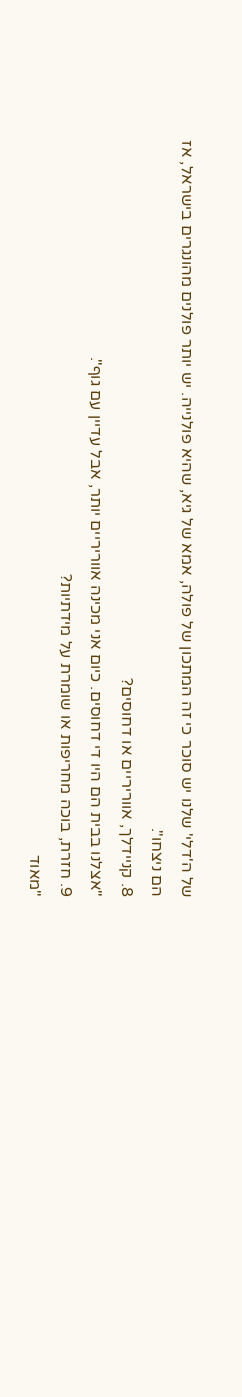של ה'דלי' שלנו יש סוכר כי זה המתכון של פולה, אמא של גיא, שהיא פולנייה. יש יותר פולנים מהונגרים בישראל, אז הם ניצחו".
8. קניידלך, אווריריים או דחוסים?
"אצלנו בבית הם היו די דחוסים. כיום אני מכינה אווריריים יותר, אבל עדיין עם גוף".
9. חזרת, בוכה מחריפות או שומרת על מידתיות?
"מאוד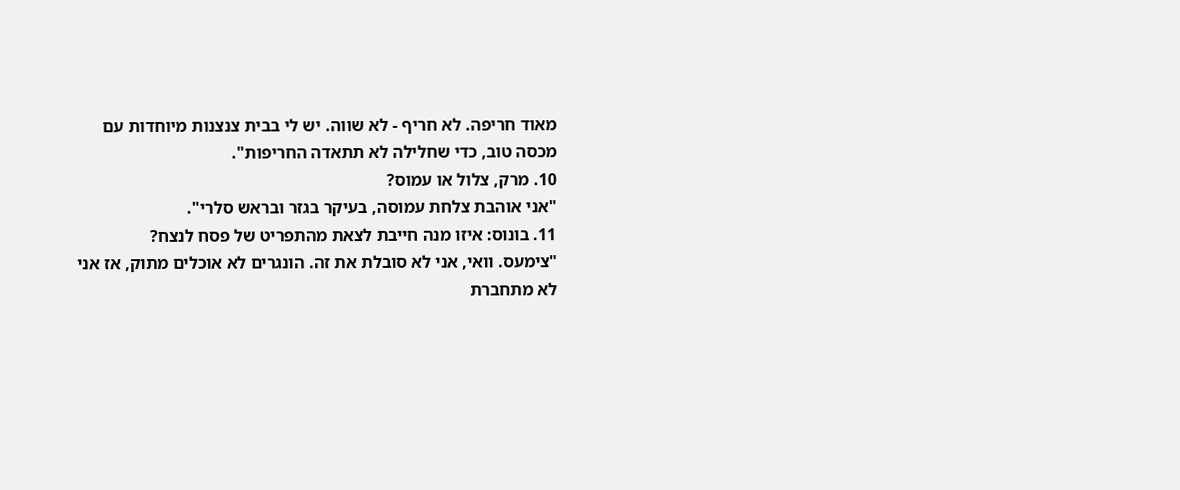מאוד חריפה. לא חריף - לא שווה. יש לי בבית צנצנות מיוחדות עם מכסה טוב, כדי שחלילה לא תתאדה החריפות".
10. מרק, צלול או עמוס?
"אני אוהבת צלחת עמוסה, בעיקר בגזר ובראש סלרי".
11. בונוס: איזו מנה חייבת לצאת מהתפריט של פסח לנצח?
"צימעס. וואי, אני לא סובלת את זה. הונגרים לא אוכלים מתוק, אז אני לא מתחברת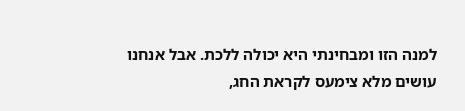למנה הזו ומבחינתי היא יכולה ללכת. אבל אנחנו עושים מלא צימעס לקראת החג,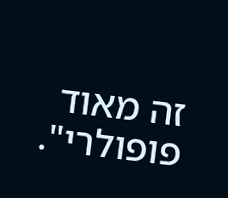זה מאוד פופולרי".